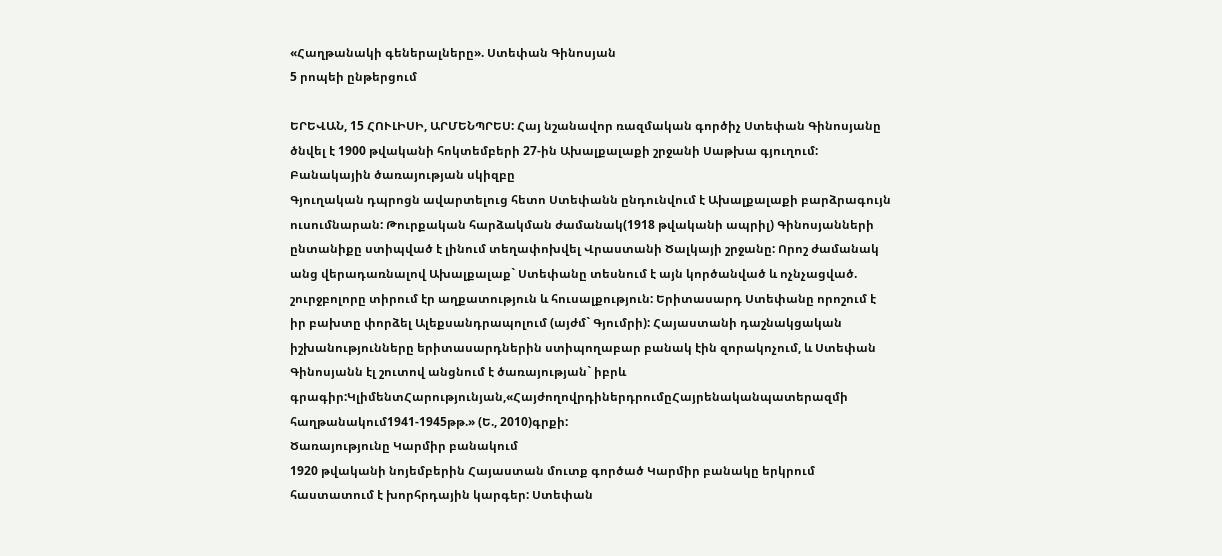«Հաղթանակի գեներալները». Ստեփան Գինոսյան
5 րոպեի ընթերցում

ԵՐԵՎԱՆ, 15 ՀՈՒԼԻՍԻ, ԱՐՄԵՆՊՐԵՍ: Հայ նշանավոր ռազմական գործիչ Ստեփան Գինոսյանը ծնվել է 1900 թվականի հոկտեմբերի 27-ին Ախալքալաքի շրջանի Սաթխա գյուղում:
Բանակային ծառայության սկիզբը
Գյուղական դպրոցն ավարտելուց հետո Ստեփանն ընդունվում է Ախալքալաքի բարձրագույն ուսումնարան: Թուրքական հարձակման ժամանակ(1918 թվականի ապրիլ) Գինոսյանների ընտանիքը ստիպված է լինում տեղափոխվել Վրաստանի Ծալկայի շրջանը: Որոշ ժամանակ անց վերադառնալով Ախալքալաք` Ստեփանը տեսնում է այն կործանված և ոչնչացված. շուրջբոլորը տիրում էր աղքատություն և հուսալքություն: Երիտասարդ Ստեփանը որոշում է իր բախտը փորձել Ալեքսանդրապոլում (այժմ` Գյումրի): Հայաստանի դաշնակցական իշխանությունները երիտասարդներին ստիպողաբար բանակ էին զորակոչում, և Ստեփան Գինոսյանն էլ շուտով անցնում է ծառայության` իբրև գրագիր:ԿլիմենտՀարությունյան,«ՀայժողովրդիներդրումըՀայրենականպատերազմի հաղթանակում1941-1945թթ.» (Ե., 2010)գրքի:
Ծառայությունը Կարմիր բանակում
1920 թվականի նոյեմբերին Հայաստան մուտք գործած Կարմիր բանակը երկրում հաստատում է խորհրդային կարգեր: Ստեփան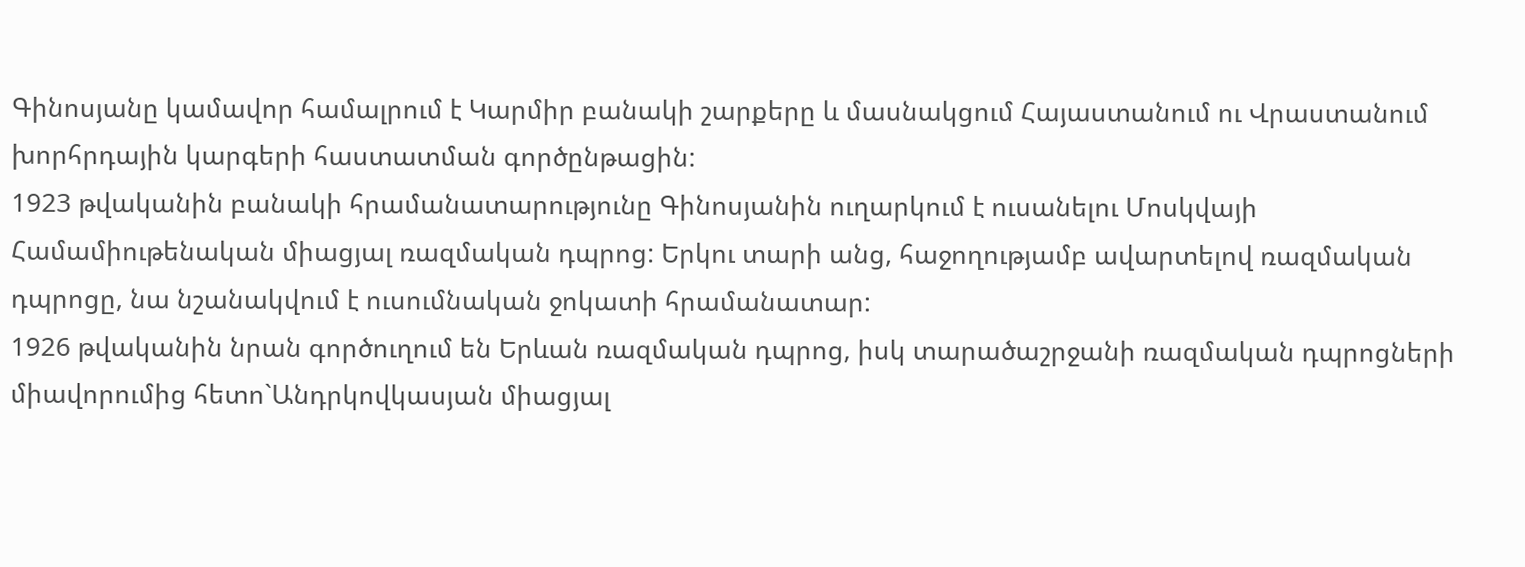Գինոսյանը կամավոր համալրում է Կարմիր բանակի շարքերը և մասնակցում Հայաստանում ու Վրաստանում խորհրդային կարգերի հաստատման գործընթացին:
1923 թվականին բանակի հրամանատարությունը Գինոսյանին ուղարկում է ուսանելու Մոսկվայի Համամիութենական միացյալ ռազմական դպրոց: Երկու տարի անց, հաջողությամբ ավարտելով ռազմական դպրոցը, նա նշանակվում է ուսումնական ջոկատի հրամանատար:
1926 թվականին նրան գործուղում են Երևան ռազմական դպրոց, իսկ տարածաշրջանի ռազմական դպրոցների միավորումից հետո`Անդրկովկասյան միացյալ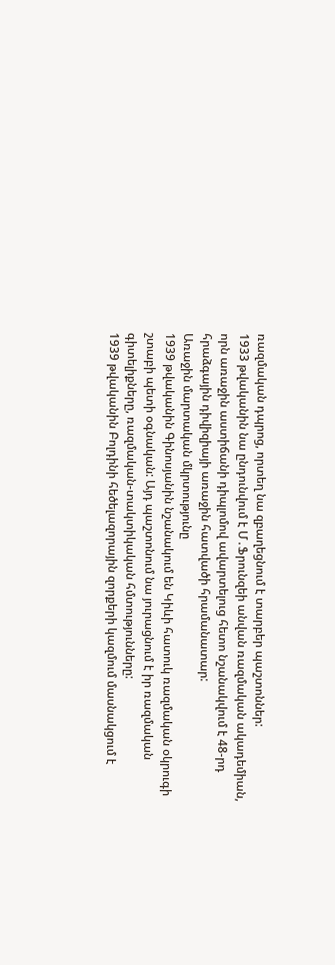ռազմական դպրոց, որտեղ նա զբաղեցնում է տարբեր պաշտոններ:
1933 թվականին նա ընդունվում է Մ․Ֆրունզեի անվան ռազմական ակադեմիան, որն առաջին աստիճանի դիպլոմով ավարտելուց հետո նշանակվում է 48-րդ հրաձգային դիվիզիայի առաջին հատվածի հրամանատար:
Առաջին մարտական մկրտությունը
1939 թվականին Գինոսյանին նշանակում են Կիևի հատուկ ռազմական օկրուգի շտաբի պետի օգնական: Այդ պաշտոնում նա յուրացնում է իր ռազմական գիտելիքները, ռազմական-տակտիկական հմտությունները:
1939 թվականին Բոլդինի հեծելազորային զորքերի կազմում մասնակցում է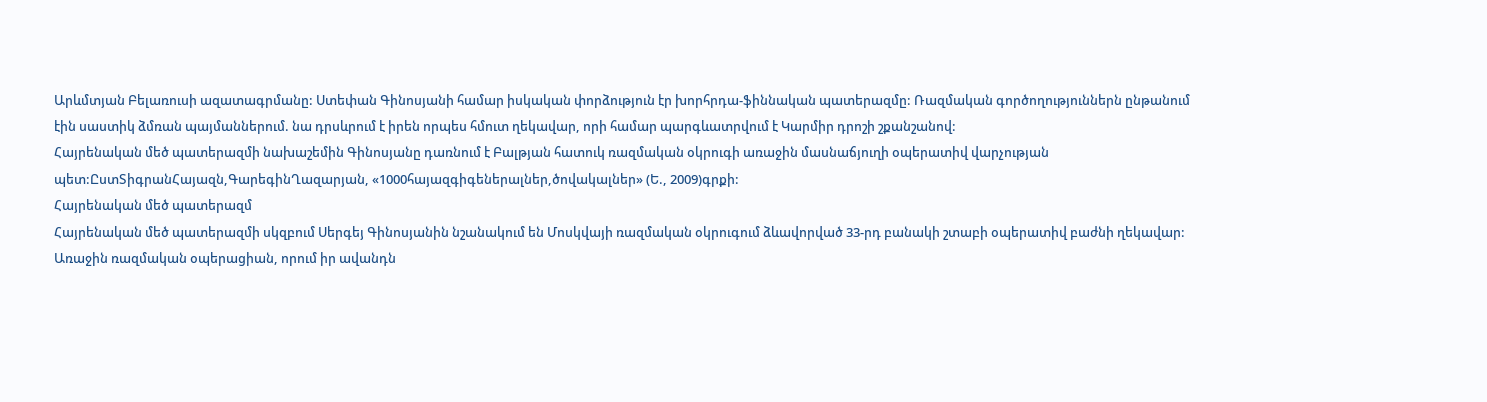Արևմտյան Բելառուսի ազատագրմանը: Ստեփան Գինոսյանի համար իսկական փորձություն էր խորհրդա-ֆիննական պատերազմը: Ռազմական գործողություններն ընթանում էին սաստիկ ձմռան պայմաններում. նա դրսևրում է իրեն որպես հմուտ ղեկավար, որի համար պարգևատրվում է Կարմիր դրոշի շքանշանով:
Հայրենական մեծ պատերազմի նախաշեմին Գինոսյանը դառնում է Բալթյան հատուկ ռազմական օկրուգի առաջին մասնաճյուղի օպերատիվ վարչության պետ:ԸստՏիգրանՀայազն,ԳարեգինՂազարյան, «1000հայազգիգեներալներ,ծովակալներ» (Ե., 2009)գրքի:
Հայրենական մեծ պատերազմ
Հայրենական մեծ պատերազմի սկզբում Սերգեյ Գինոսյանին նշանակում են Մոսկվայի ռազմական օկրուգում ձևավորված 33-րդ բանակի շտաբի օպերատիվ բաժնի ղեկավար: Առաջին ռազմական օպերացիան, որում իր ավանդն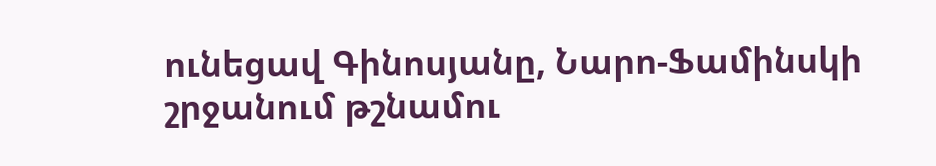ունեցավ Գինոսյանը, Նարո-Ֆամինսկի շրջանում թշնամու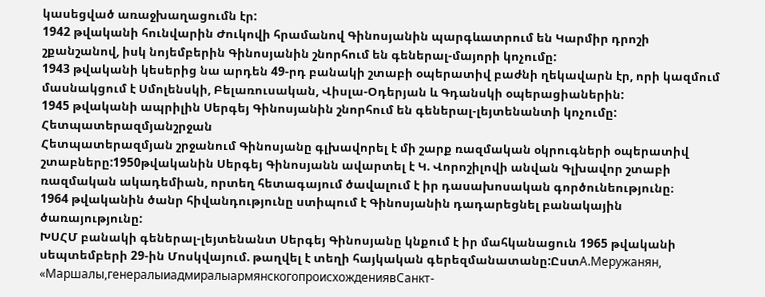կասեցված առաջխաղացումն էր:
1942 թվականի հունվարին Ժուկովի հրամանով Գինոսյանին պարգևատրում են Կարմիր դրոշի շքանշանով, իսկ նոյեմբերին Գինոսյանին շնորհում են գեներալ-մայորի կոչումը:
1943 թվականի կեսերից նա արդեն 49-րդ բանակի շտաբի օպերատիվ բաժնի ղեկավարն էր, որի կազմում մասնակցում է Սմոլենսկի, Բելառուսական, Վիսլա-Օդերյան և Գդանսկի օպերացիաներին:
1945 թվականի ապրիլին Սերգեյ Գինոսյանին շնորհում են գեներալ-լեյտենանտի կոչումը:
Հետպատերազմյանշրջան
Հետպատերազմյան շրջանում Գինոսյանը գլխավորել է մի շարք ռազմական օկրուգների օպերատիվ շտաբները:1950թվականին Սերգեյ Գինոսյանն ավարտել է Կ. Վորոշիլովի անվան Գլխավոր շտաբի ռազմական ակադեմիան, որտեղ հետագայում ծավալում է իր դասախոսական գործունեությունը։
1964 թվականին ծանր հիվանդությունը ստիպում է Գինոսյանին դադարեցնել բանակային ծառայությունը:
ԽՍՀՄ բանակի գեներալ-լեյտենանտ Սերգեյ Գինոսյանը կնքում է իր մահկանացուն 1965 թվականի սեպտեմբերի 29-ին Մոսկվայում. թաղվել է տեղի հայկական գերեզմանատանը:ԸստА.Меружанян, «Маршалы,генералыиадмиралыармянскогопроисхождениявСанкт-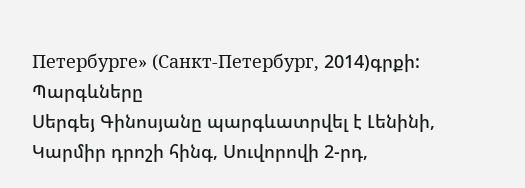Петербурге» (Санкт-Петербург, 2014)գրքի:
Պարգևները
Սերգեյ Գինոսյանը պարգևատրվել է Լենինի, Կարմիր դրոշի հինգ, Սուվորովի 2-րդ,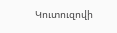Կուտուզովի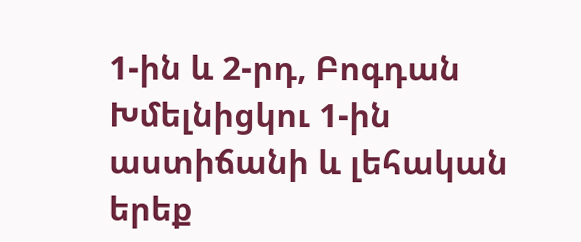1-ին և 2-րդ, Բոգդան Խմելնիցկու 1-ին աստիճանի և լեհական երեք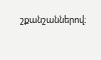շքանշաններով։